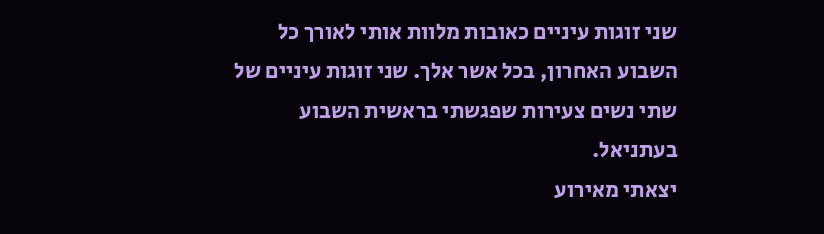שני זוגות עיניים כאובות מלוות אותי לאורך כל השבוע האחרון, בכל אשר אלך. שני זוגות עיניים של שתי נשים צעירות שפגשתי בראשית השבוע בעתניאל.
יצאתי מאירוע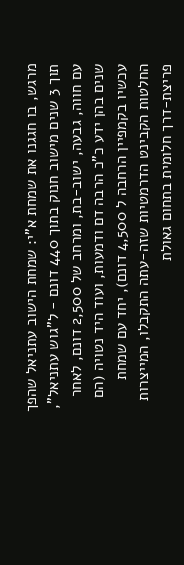מרגש, בו חגגנו את שמחת א"י: שמחת הישוב עתניאל שהפך תוך 3 שנים מישוב חנוק בתוך 440 דונם - ל"גוש עתניאל", עם חווה, גבעה, ישוב-בת, ומרחב של 2,500 דונם, לאחר שנים בהן ידע כ"כ הרבה דם ודמעות, ועוד היד נטויה (הם עכשיו בקמפיין הרחבה ל 4,500 דונם), יחד עם שמחת החלטות הקבינט הדרמטיות שזה-עתה התקבלו, המייצרות פריצת-דרך חלומית בתחום גאולת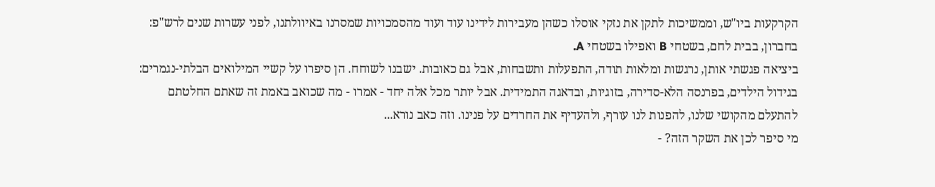הקרקעות ביו"ש, וממשיכות לתקן את נזקי אוסלו כשהן מעבירות לידינו עוד ועוד מהסמכויות שמסרנו באיוולתנו, לפני עשרות שנים לרש"פ: בחברון, בבית לחם, בשטחי B ואפילו בשטחי A.
ביציאה פגשתי אותן, נרגשות ומלאות תודה, התפעלות ותשבחות, אבל גם כאובות. ישבנו לשוחח. הן סיפרו על קשיי המילואים הבלתי-נגמרים: בגידול הילדים, בפרנסה הלא-סדירה, בזוגיות, ובדאגה התמידית. אבל יותר מכל אלה יחד - אמרו - מה שכואב באמת זה שאתם החלטתם להתעלם מהקושי שלנו, להפנות לנו עורף, ולהעדיף את החרדים על פנינו. וזה כאב נורא...
מי סיפר לכן את השקר הזה? -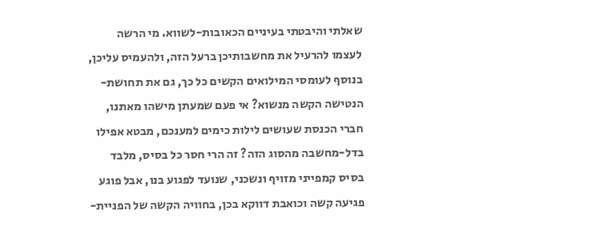שאלתי והיבטתי בעיניים הכאובות-לשווא. מי הרשה לעצמו להרעיל את מחשבותיכן ברעל הזה, ולהעמיס עליכן, בנוסף לעומסי המילואים הקשים כל כך, גם את תחושת-הנטישה הקשה מנשוא? אי פעם שמעתן מישהו מאתנו, חברי הכנסת שעושים לילות כימים למענכם, מבטא אפילו בדל-מחשבה מהסוג הזה? זה הרי חסר כל בסיס, מלבד בסיס קמפייני מזויף ונשכני, שנועד לפגוע בנו, אבל פוגע פגיעה קשה וכואבת דווקא בכן, בחוויה הקשה של הפניית-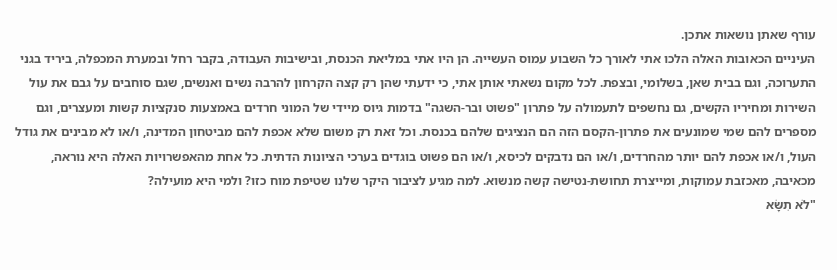עורף שאתן נושאות אתכן.
העיניים הכאובות האלה הלכו אתי לאורך כל השבוע עמוס העשייה. הן היו אתי במליאת הכנסת, ובישיבות העבודה, בקבר רחל ובמערת המכפלה, ביריד בגני התערוכה, וגם בבית שאן, בשלומי, ובצפת. לכל מקום נשאתי אותן אתי, כי ידעתי שהן רק קצה הקרחון להרבה נשים ואנשים, שגם סוחבים על גבם את עול השירות ומחיריו הקשים, גם נחשפים לתעמולה על פתרון "פשוט ובר-השגה" בדמות גיוס מיידי של המוני חרדים באמצעות סנקציות קשות ומעצרים, וגם מספרים להם שמי שמונעים את פתרון-הקסם הזה הם הנציגים שלהם בכנסת. וכל זאת רק משום שלא אכפת להם מביטחון המדינה, ו/או לא מבינים את גודל העול, ו/או אכפת להם יותר מהחרדים, ו/או הם נדבקים לכיסא, ו/או הם פשוט בוגדים בערכי הציונות הדתית. כל אחת מהאפשרויות האלה היא נוראה, מכאיבה, מאכזבת עמוקות, ומייצרת תחושת-נטישה קשה מנשוא. למה מגיע לציבור היקר שלנו שטיפת מוח כזו? ולמי היא מועילה?
"לֹא תִשָּׂא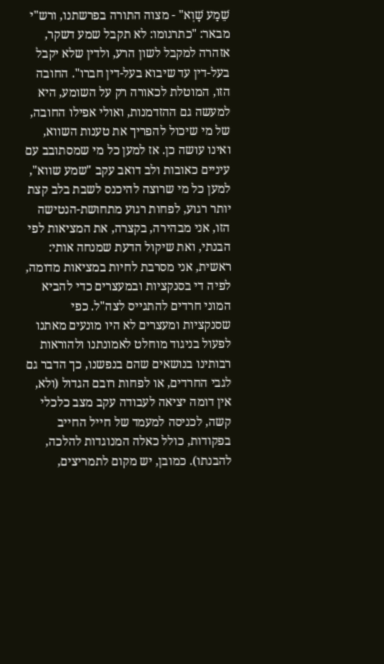שֵׁמַע שָׁוְא" - מצוה התורה בפרשתנו, ורש"י מבאר: "כתרגומו: לא תקבל שמע דשקר, אזהרה למקבל לשון הרע, ולדין שלא יקבל בעל-דין עד שיבוא בעל-דין חברו". החובה הזו, המוטלת לכאורה רק על השומע, היא למעשה גם ההזדמנות, ואולי אפילו החובה, של מי שיכול להפריך את טענות השווא, ואינו עושה כן. אז למען כל מי שמסתובב עם עיניים כאובות ולב דואב עקב "שמע שווא", למען כל מי שרוצה להיכנס לשבת בלב קצת יותר רגוע, לפחות רגוע מתחושת-הנטישה הזו, אני מבהירה, בקצרה, את המציאות לפי הבנתי, ואת שיקול הדעת שמנחה אותי:
ראשית, אני מסרבת לחיות במציאות מדומה, לפיה די בסנקציות ובמעצרים כדי להביא המוני חרדים להתגייס לצה"ל. כפי שסנקציות ומעצרים לא היו מונעים מאתנו לפעול בניגוד מוחלט לאמונתנו ולהוראות רבותינו בנושאים שהם בנפשנו, כך הדבר גם לגבי החרדים, או לפחות רובם הגדול (ולא, אין דומה יציאה לעבודה עקב מצב כלכלי קשה, לכניסה למעמד של חייל החייב בפקודות, כולל כאלה המנוגדות להלכה, להבנתו). כמובן, יש מקום לתמריצים,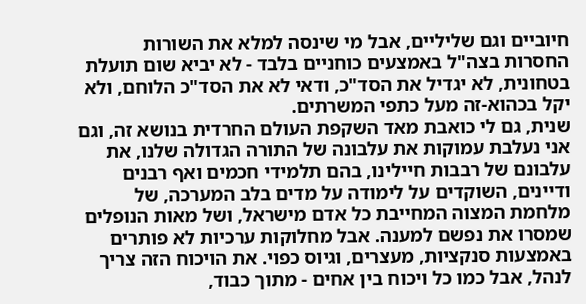חיוביים וגם שליליים, אבל מי שינסה למלא את השורות החסרות בצה"ל באמצעים כוחניים בלבד - לא יביא שום תועלת בטחונית, לא יגדיל את הסד"כ, ודאי לא את הסד"כ הלוחם, ולא יקל בכהוא-זה מעל כתפי המשרתים.
שנית, גם לי כואבת מאד השקפת העולם החרדית בנושא זה, וגם אני נעלבת עמוקות את עלבונה של התורה הגדולה שלנו, את עלבונם של רבבות חיילינו, בהם תלמידי חכמים ואף רבנים ודיינים, השוקדים על לימודה על מדים בלב המערכה, של מלחמת המצוה המחייבת כל אדם מישראל, ושל מאות הנופלים שמסרו את נפשם למענה. אבל מחלוקות ערכיות לא פותרים באמצעות סנקציות, מעצרים, וגיוס כפוי. את הויכוח הזה צריך לנהל, אבל כמו כל ויכוח בין אחים - מתוך כבוד,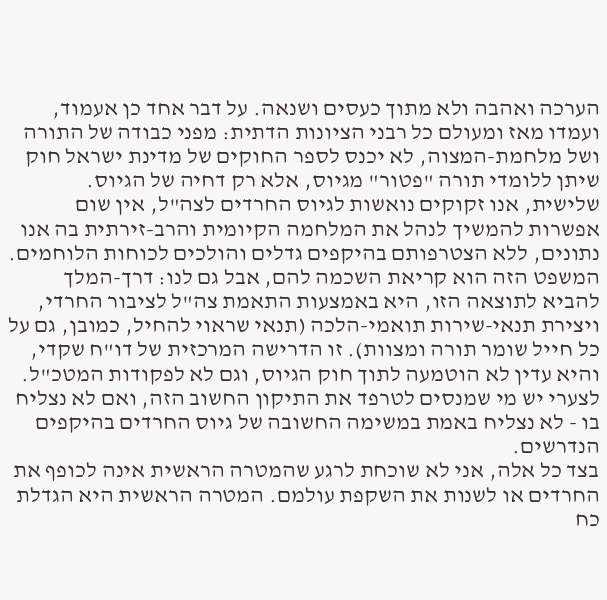הערכה ואהבה ולא מתוך כעסים ושנאה. על דבר אחד כן אעמוד, ועמדו מאז ומעולם כל רבני הציונות הדתית: מפני כבודה של התורה ושל מלחמת-המצוה, לא יכנס לספר החוקים של מדינת ישראל חוק שיתן ללומדי תורה "פטור" מגיוס, אלא רק דחיה של הגיוס.
שלישית, אנו זקוקים נואשות לגיוס החרדים לצה"ל, אין שום אפשרות להמשיך לנהל את המלחמה הקיומית והרב-זירתית בה אנו נתונים, ללא הצטרפותם בהיקפים גדלים והולכים לכוחות הלוחמים. המשפט הזה הוא קריאת השכמה להם, אבל גם לנו: דרך-המלך להביא לתוצאה הזו, היא באמצעות התאמת צה"ל לציבור החרדי, ויצירת תנאי-שירות תואמי-הלכה (תנאי שראוי להחיל, כמובן, גם על כל חייל שומר תורה ומצוות). זו הדרישה המרכזית של דו"ח שקדי, והיא עדין לא הוטמעה לתוך חוק הגיוס, וגם לא לפקודות המטכ"ל. לצערי יש מי שמנסים לטרפד את התיקון החשוב הזה, ואם לא נצליח בו - לא נצליח באמת במשימה החשובה של גיוס החרדים בהיקפים הנדרשים.
בצד כל אלה, אני לא שוכחת לרגע שהמטרה הראשית אינה לכופף את החרדים או לשנות את השקפת עולמם. המטרה הראשית היא הגדלת כח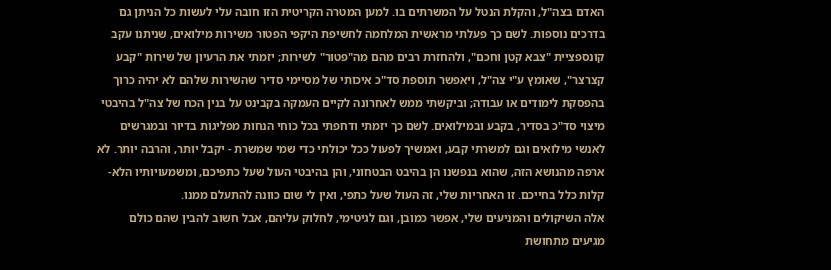האדם בצה"ל, והקלת הנטל על המשרתים בו. למען המטרה הקריטית הזו חובה עלי לעשות כל הניתן גם בדרכים נוספות. לשם כך פעלתי מראשית המלחמה לחשיפת היקפי הפטור משירות מילואים, שניתנו עקב קונספציית "צבא קטן וחכם", ולהחזרת רבים מהם מה"פטור" לשירות; יזמתי את הרעיון של שירות "קבע קצרצר", שאומץ ע"י צה"ל, ויאפשר תוספת סד"כ איכותי של מסיימי סדיר שהשירות שלהם לא יהיה כרוך בהפסקת לימודים או עבודה; וביקשתי ממש לאחרונה לקיים העמקה בקבינט על בנין הכח של צה"ל בהיבטי מיצוי סד"כ בסדיר, בקבע ובמילואים. לשם כך יזמתי ודחפתי בכל כוחי הנחות מפליגות בדיור ובמגרשים לאנשי מילואים וגם למשרתי קבע, ואמשיך לפעול ככל יכולתי כדי שמי שמשרת - יקבל יותר, והרבה יותר. לא ארפה מהנושא הזה, שהוא בנפשנו הן בהיבט הבטחוני, והן בהיבטי העול שעל כתפיכם, ומשמעויותיו הלא-קלות כלל בחייכם. זו האחריות שלי, זה העול שעל כתפי, ואין לי שום כוונה להתעלם ממנו.
אלה השיקולים והמניעים שלי, אפשר כמובן, וגם לגיטימי, לחלוק עליהם, אבל חשוב להבין שהם כולם מגיעים מתחושת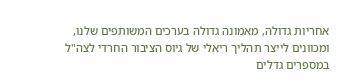אחריות גדולה, מאמונה גדולה בערכים המשותפים שלנו, ומכוונים לייצר תהליך ריאלי של גיוס הציבור החרדי לצה"ל במספרים גדלים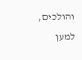והולכים, למען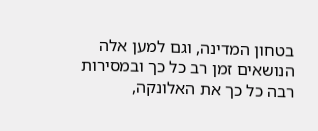בטחון המדינה, וגם למען אלה הנושאים זמן רב כל כך ובמסירות רבה כל כך את האלונקה,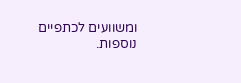ומשוועים לכתפיים נוספות.